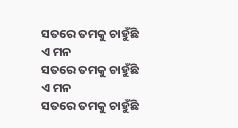ସତରେ ତମକୁ ଚାହୁଁଛି ଏ ମନ
ସତରେ ତମକୁ ଚାହୁଁଛି ଏ ମନ
ସତରେ ତମକୁ ଚାହୁଁଛି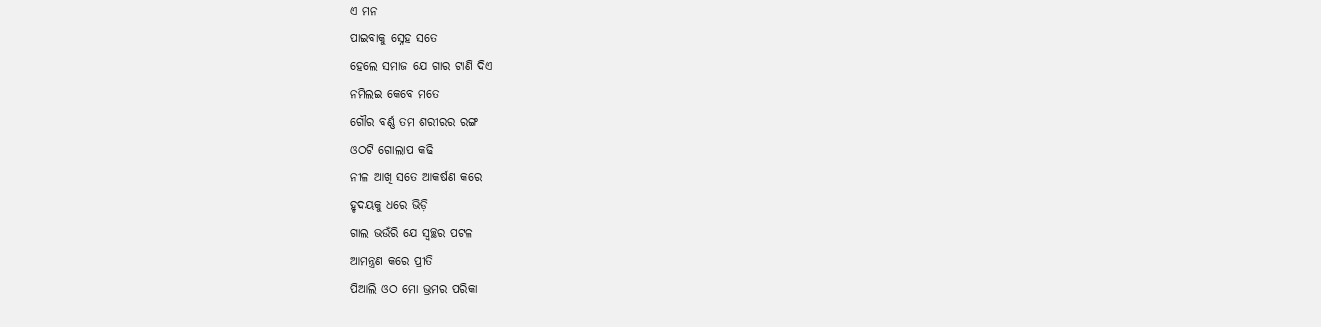ଏ ମନ
ପାଇବାକୁ ସ୍ନେହ ସତେ
ହେଲେ ସମାଜ ଯେ ଗାର ଟାଣି ଦିଏ
ନମିଲଇ କେବେ ମତେ
ଗୌର ବର୍ଣ୍ଣ ତମ ଶରୀରର ରଙ୍ଗ
ଓଠଟି ଗୋଲାପ କଢି
ନୀଳ ଆଖି ସତେ ଆକର୍ଷଣ କରେ
ହୃଦୟକୁ ଧରେ ଭିଡ଼ି
ଗାଲ ଭଉଁରି ଯେ ସ୍ୱଚ୍ଛର ପଟଳ
ଆମନ୍ତ୍ରଣ କରେ ପ୍ରୀତି
ପିଆଲି ଓଠ ମୋ ଭ୍ରମର ପରିକା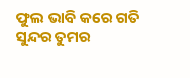ଫୁଲ ଭାବି କରେ ଗତି
ସୁନ୍ଦର ତୁମର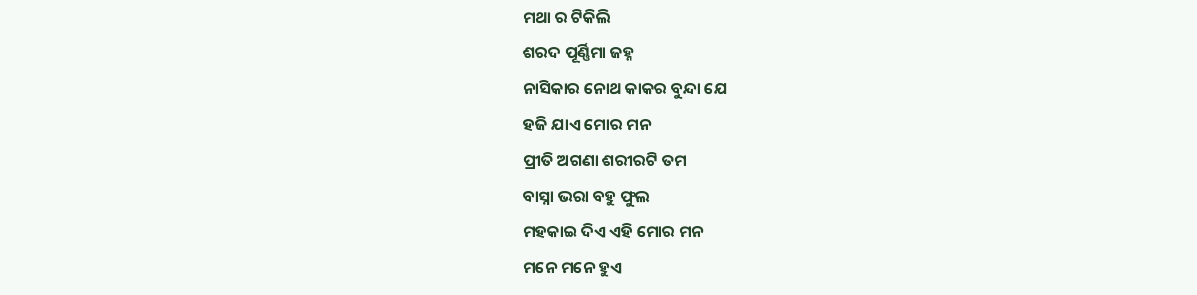ମଥା ର ଟିକିଲି
ଶରଦ ପୂର୍ଣ୍ଣିମା ଜହ୍ନ
ନାସିକାର ନୋଥ କାକର ବୁନ୍ଦା ଯେ
ହଜି ଯାଏ ମୋର ମନ
ପ୍ରୀତି ଅଗଣା ଶରୀରଟି ତମ
ବାସ୍ନା ଭରା ବହୁ ଫୁଲ
ମହକାଇ ଦିଏ ଏହି ମୋର ମନ
ମନେ ମନେ ହୁଏ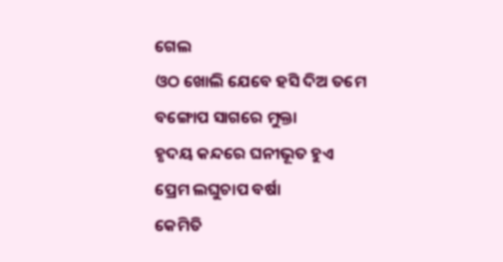ଗେଲ
ଓଠ ଖୋଲି ଯେବେ ହସି ଦିଅ ତମେ
ବଙ୍ଗୋପ ସାଗରେ ମୁକ୍ତା
ହୃଦୟ କନ୍ଦରେ ଘନୀଭୂତ ହୁଏ
ପ୍ରେମ ଲଘୁଚାପ ବର୍ଷା
କେମିତି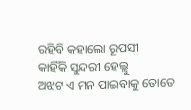ରହିବି କହାଲୋ ରୂପସୀ
କାହିଁକି ସୁନ୍ଦରୀ ହେଲ୍ଲୁ
ଅଝଟ ଏ ମନ ପାଇବାକୁ ତୋତେ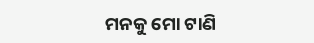ମନକୁ ମୋ ଟାଣି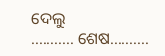ଦେଲୁ
........... ଶେଷ..........